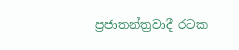ප්‍රජාතන්ත්‍රවාදී රටක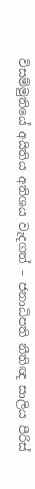විසම්මුතියේ අයිතිය අතිශය වැදගත් – ජනාධිපති නීතිඥ සාලිය පීරිස්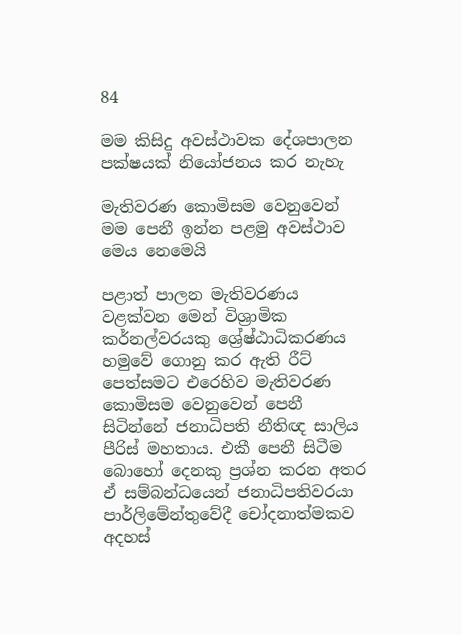84

මම කිසිදු අවස්ථාවක දේශපාලන පක්ෂයක් නියෝජනය කර නැහැ

මැතිවරණ කොමිසම වෙනුවෙන් මම පෙනී ඉන්න පළමු අවස්ථාව මෙය නෙමෙයි

පළාත් පාලන මැතිවරණය වළක්වන මෙන් විශ්‍රාමික කර්නල්වරයකු ශ්‍රේෂ්ඨාධිකරණය හමුවේ ගොනු කර ඇති රීට් පෙත්සමට එරෙහිව මැතිවරණ කොමිසම වෙනුවෙන් පෙනී සිටින්නේ ජනාධිපති නීතිඥ සාලිය පීරිස් මහතාය. එකී පෙනී සිටීම බොහෝ දෙනකු ප්‍රශ්න කරන අතර ඒ සම්බන්ධයෙන් ජනාධිපතිවරයා පාර්ලිමේන්තුවේදී චෝදනාත්මකව අදහස්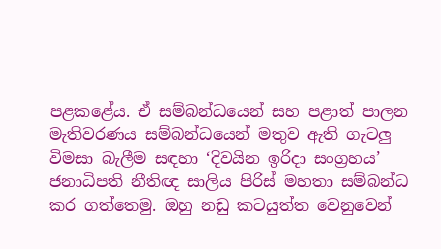පළකළේය. ඒ සම්බන්ධයෙන් සහ පළාත් පාලන මැතිවරණය සම්බන්ධයෙන් මතුව ඇති ගැටලු විමසා බැලීම සඳහා ‘දිවයින ඉරිදා සංග්‍රහය’ ජනාධිපති නීතිඥ සාලිය පිරිස් මහතා සම්බන්ධ කර ගත්තෙමු. ඔහු නඩු කටයුත්ත වෙනුවෙන්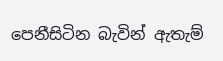පෙනීසිටින බැවින් ඇතැම්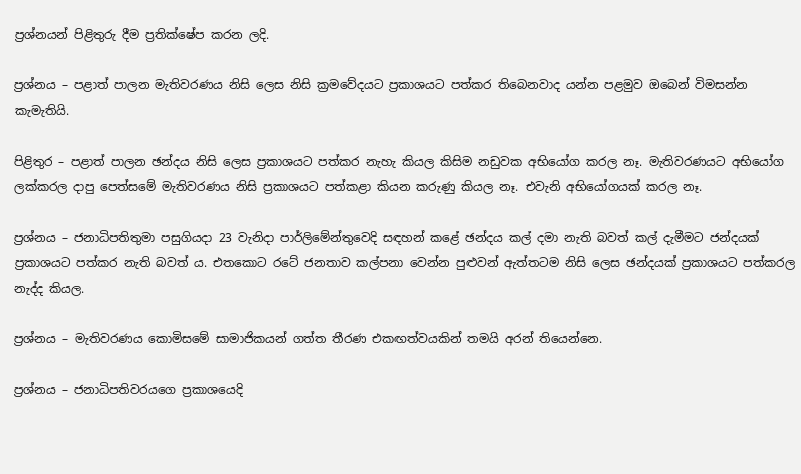ප්‍රශ්නයන් පිළිතුරු දීම ප්‍රතික්ෂේප කරන ලදි.

ප්‍රශ්නය – පළාත් පාලන මැතිවරණය නිසි ලෙස නිසි ක්‍රමවේදයට ප්‍රකාශයට පත්කර තිබෙනවාද යන්න පළමුව ඔබෙන් විමසන්න කැමැතියි.

පිළිතුර – පළාත් පාලන ඡන්දය නිසි ලෙස ප්‍රකාශයට පත්කර නැහැ කියල කිසිම නඩුවක අභියෝග කරල නෑ. මැතිවරණයට අභියෝග ලක්කරල දාපු පෙත්සමේ මැතිවරණය නිසි ප්‍රකාශයට පත්කළා කියන කරුණු කියල නෑ. එවැනි අභියෝගයක් කරල නෑ.

ප්‍රශ්නය – ජනාධිපතිතුමා පසුගියදා 23 වැනිදා පාර්ලිමේන්තුවෙදි සඳහන් කළේ ඡන්දය කල් දමා නැති බවත් කල් දැමීමට ජන්දයක් ප්‍රකාශයට පත්කර නැති බවත් ය. එතකොට රටේ ජනතාව කල්පනා වෙන්න පුළුවන් ඇත්තටම නිසි ලෙස ඡන්දයක් ප්‍රකාශයට පත්කරල නැද්ද කියල.

ප්‍රශ්නය – මැතිවරණය කොමිසමේ සාමාජිකයන් ගත්ත තීරණ එකඟත්වයකින් තමයි අරන් තියෙන්නෙ.

ප්‍රශ්නය – ජනාධිපතිවරයගෙ ප්‍රකාශයෙදි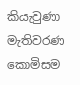කියැවුණා මැතිවරණ කොමිසම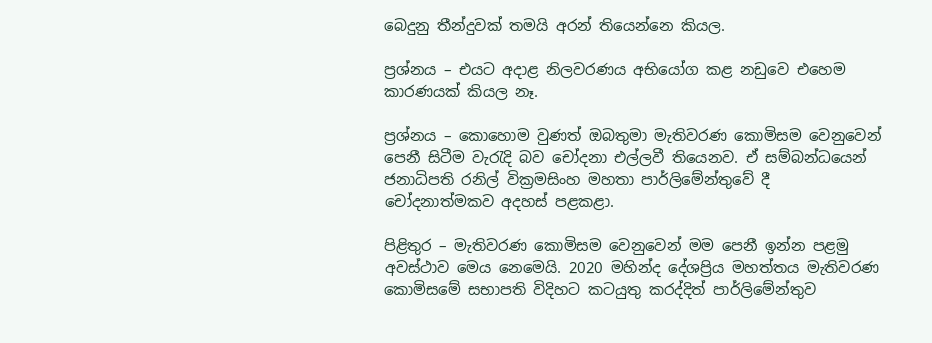බෙදුනු තීන්දුවක් තමයි අරන් තියෙන්නෙ කියල.

ප්‍රශ්නය – එයට අදාළ නිලවරණය අභියෝග කළ නඩුවෙ එහෙම කාරණයක් කියල නෑ.

ප්‍රශ්නය – කොහොම වුණත් ඔබතුමා මැතිවරණ කොමිසම වෙනුවෙන් පෙනී සිටීම වැරැදි බව චෝදනා එල්ලවී තියෙනව. ඒ සම්බන්ධයෙන් ජනාධිපති රනිල් වික්‍රමසිංහ මහතා පාර්ලිමේන්තුවේ දී චෝදනාත්මකව අදහස් පළකළා.

පිළිතුර – මැතිවරණ කොමිසම වෙනුවෙන් මම පෙනී ඉන්න පළමු අවස්ථාව මෙය නෙමෙයි. 2020 මහින්ද දේශප්‍රිය මහත්තය මැතිවරණ කොමිසමේ සභාපති විදිහට කටයුතු කරද්දිත් පාර්ලිමේන්තුව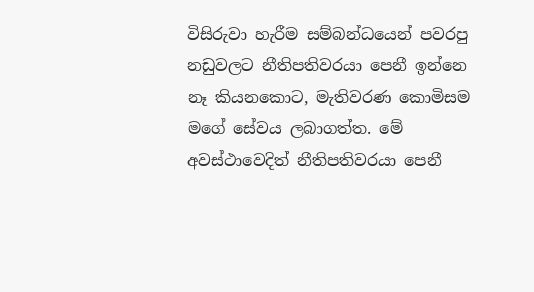විසිරුවා හැරීම සම්බන්ධයෙන් පවරපු නඩුවලට නීතිපතිවරයා පෙනී ඉන්නෙ නෑ කියනකොට, මැතිවරණ කොමිසම මගේ සේවය ලබාගත්ත. මේ අවස්ථාවෙදිත් නීතිපතිවරයා පෙනී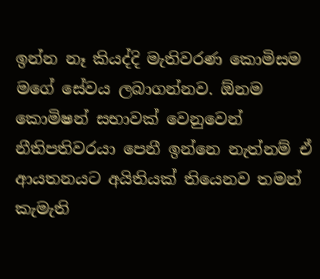ඉන්න නෑ කියද්දි මැතිවරණ කොමිසම මගේ සේවය ලබාගන්නව. ඕනම කොමිෂන් සභාවක් වෙනුවෙන් නීතිපතිවරයා පෙනී ඉන්නෙ නැත්නම් ඒ ආයතනයට අයිතියක් තියෙනව තමන් කැමැති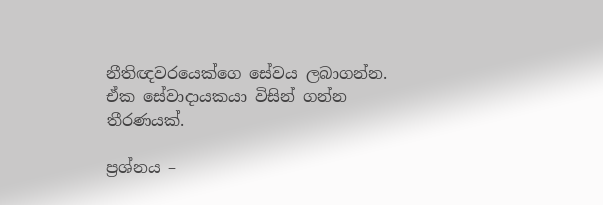නීතිඥවරයෙක්ගෙ සේවය ලබාගන්න. ඒක සේවාදායකයා විසින් ගන්න තීරණයක්.

ප්‍රශ්නය –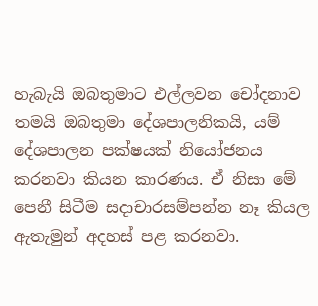හැබැයි ඔබතුමාට එල්ලවන චෝදනාව තමයි ඔබතුමා දේශපාලනිකයි, යම් දේශපාලන පක්ෂයක් නියෝජනය කරනවා කියන කාරණය. ඒ නිසා මේ පෙනී සිටීම සදාචාරසම්පන්න නෑ කියල ඇතැමුන් අදහස් පළ කරනවා.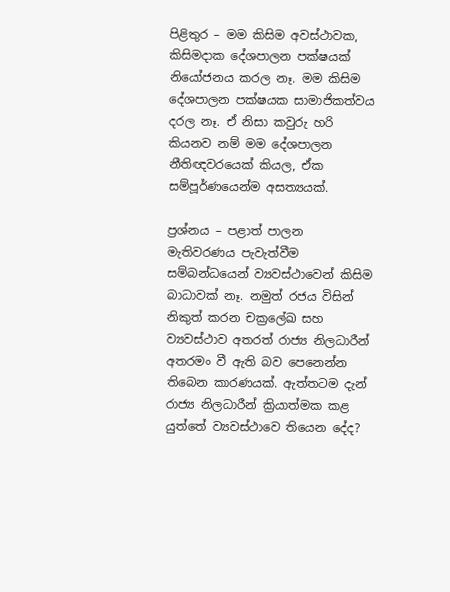පිළිතුර – මම කිසිම අවස්ථාවක, කිසිමදාක දේශපාලන පක්ෂයක් නියෝජනය කරල නෑ. මම කිසිම දේශපාලන පක්ෂයක සාමාජිකත්වය දරල නෑ. ඒ නිසා කවුරු හරි කියනව නම් මම දේශපාලන නීතිඥවරයෙක් කියල, ඒක සම්පූර්ණයෙන්ම අසත්‍යයක්.

ප්‍රශ්නය – පළාත් පාලන මැතිවරණය පැවැත්වීම සම්බන්ධයෙන් ව්‍යවස්ථාවෙන් කිසිම බාධාවක් නෑ. නමුත් රජය විසින් නිකුත් කරන චක්‍රලේඛ සහ ව්‍යවස්ථාව අතරත් රාජ්‍ය නිලධාරීන් අතරමං වී ඇති බව පෙනෙන්න තිබෙන කාරණයක්. ඇත්තටම දැන් රාජ්‍ය නිලධාරීන් ක්‍රියාත්මක කළ යුත්තේ ව්‍යවස්ථාවෙ තියෙන දේද?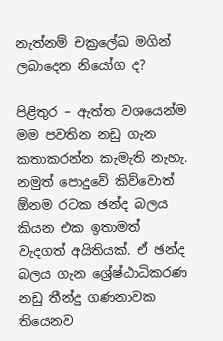නැත්නම් චක්‍රලේඛ මගින් ලබාදෙන නියෝග ද?

පිළිතුර – ඇත්ත වශයෙන්ම මම පවතින නඩු ගැන කතාකරන්න කැමැති නැහැ. නමුත් පොදුවේ කිව්වොත් ඕනම රටක ඡන්ද බලය කියන එක ඉතාමත් වැදගත් අයිතියක්. ඒ ඡන්ද බලය ගැන ශ්‍රේෂ්ඨාධිකරණ නඩු තීන්දු ගණනාවක තියෙනව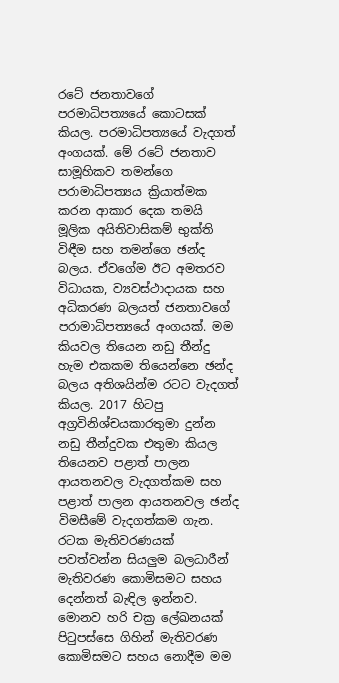රටේ ජනතාවගේ පරමාධිපත්‍යයේ කොටසක් කියල. පරමාධිපත්‍යයේ වැදගත් අංගයක්. මේ රටේ ජනතාව සාමූහිකව තමන්ගෙ පරාමාධිපත්‍යය ක්‍රියාත්මක කරන ආකාර දෙක තමයි මූලික අයිතිවාසිකම් භුක්ති විඳීම සහ තමන්ගෙ ඡන්ද බලය. ඒවගේම ඊට අමතරව විධායක, ව්‍යවස්ථාදායක සහ අධිකරණ බලයත් ජනතාවගේ පරාමාධිපත්‍යයේ අංගයක්. මම කියවල තියෙන නඩු තීන්දු හැම එකකම තියෙන්නෙ ඡන්ද බලය අතිශයින්ම රටට වැදගත් කියල. 2017 හිටපු අග්‍රවිනිශ්චයකාරතුමා දුන්න නඩු තීන්දුවක එතුමා කියල තියෙනව පළාත් පාලන ආයතනවල වැදගත්කම සහ පළාත් පාලන ආයතනවල ඡන්ද විමසීමේ වැදගත්කම ගැන. රටක මැතිවරණයක් පවත්වන්න සියලුම බලධාරීන් මැතිවරණ කොමිසමට සහය දෙන්නත් බැඳිල ඉන්නව. මොනව හරි චක්‍ර ලේඛනයක් පිටුපස්සෙ ගිහින් මැතිවරණ කොමිසමට සහය නොදීම මම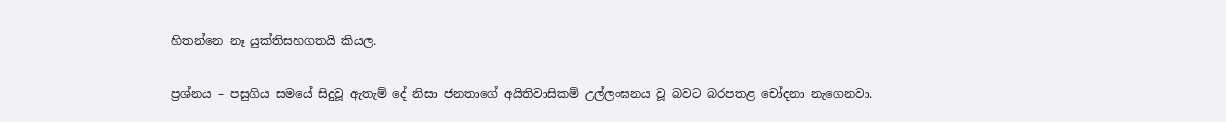හිතන්නෙ නෑ යුක්තිසහගතයි කියල.

ප්‍රශ්නය – පසුගිය සමයේ සිදුවූ ඇතැම් දේ නිසා ජනතාගේ අයිතිවාසිකම් උල්ලංඝනය වූ බවට බරපතළ චෝදනා නැගෙනවා.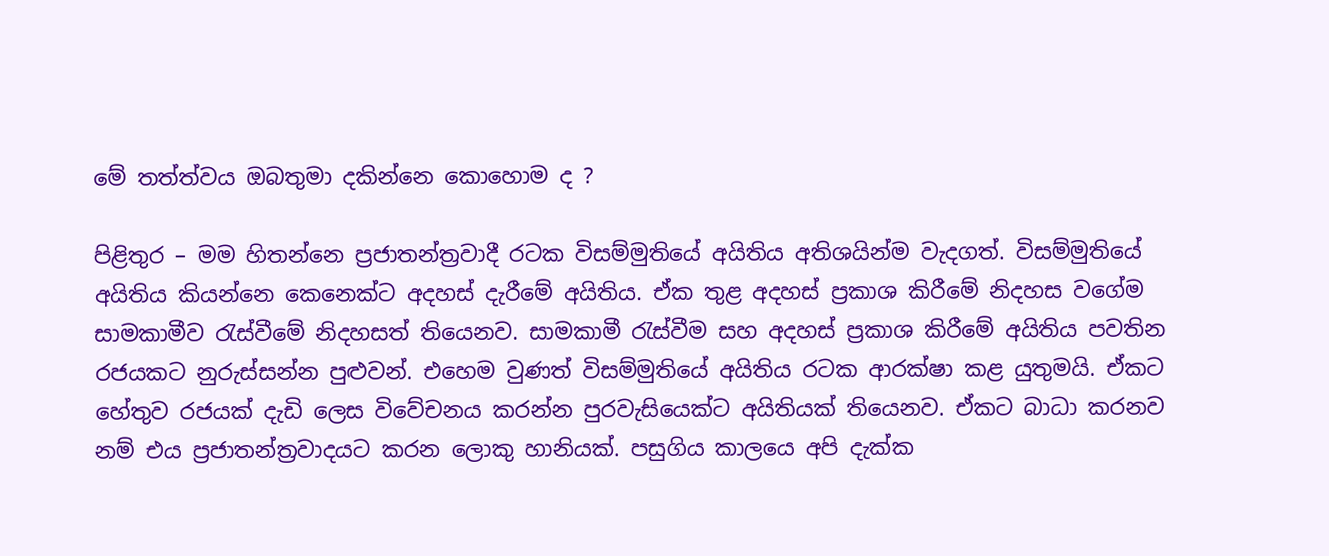මේ තත්ත්වය ඔබතුමා දකින්නෙ කොහොම ද ?

පිළිතුර – මම හිතන්නෙ ප්‍රජාතන්ත්‍රවාදී රටක විසම්මුතියේ අයිතිය අතිශයින්ම වැදගත්. විසම්මුතියේ අයිතිය කියන්නෙ කෙනෙක්ට අදහස් දැරීමේ අයිතිය. ඒක තුළ අදහස් ප්‍රකාශ කිරීමේ නිදහස වගේම සාමකාමීව රැස්වීමේ නිදහසත් තියෙනව. සාමකාමී රැස්වීම සහ අදහස් ප්‍රකාශ කිරීමේ අයිතිය පවතින රජයකට නුරුස්සන්න පුළුවන්. එහෙම වුණත් විසම්මුතියේ අයිතිය රටක ආරක්ෂා කළ යුතුමයි. ඒකට හේතුව රජයක් දැඩි ලෙස විවේචනය කරන්න පුරවැසියෙක්ට අයිතියක් තියෙනව. ඒකට බාධා කරනව නම් එය ප්‍රජාතන්ත්‍රවාදයට කරන ලොකු හානියක්. පසුගිය කාලයෙ අපි දැක්ක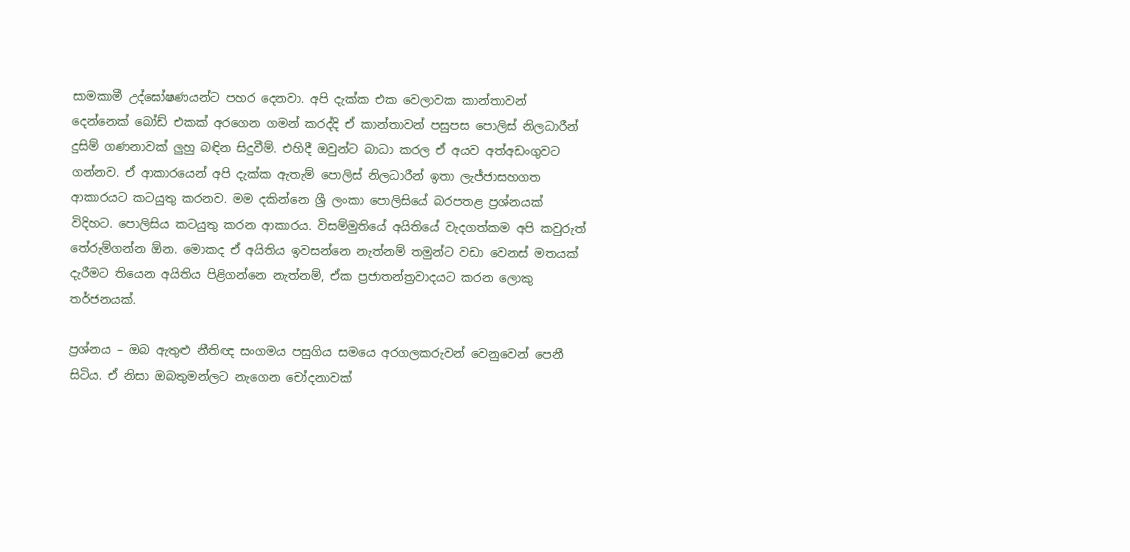සාමකාමී උද්ඝෝෂණයන්ට පහර දෙනවා. අපි දැක්ක එක වෙලාවක කාන්තාවන් දෙන්නෙක් බෝඩ් එකක් අරගෙන ගමන් කරද්දි ඒ කාන්තාවන් පසුපස පොලිස් නිලධාරීන් දුසිම් ගණනාවක් ලුහු බඳින සිදුවීම්. එහිදී ඔවුන්ට බාධා කරල ඒ අයව අත්අඩංගුවට ගන්නව. ඒ ආකාරයෙන් අපි දැක්ක ඇතැම් පොලිස් නිලධාරීන් ඉතා ලැජ්ජාසහගත ආකාරයට කටයුතු කරනව. මම දකින්නෙ ශ්‍රී ලංකා පොලිසියේ බරපතළ ප්‍රශ්නයක් විදිහට. පොලිසිය කටයුතු කරන ආකාරය. විසම්මුතියේ අයිතියේ වැදගත්කම අපි කවුරුත් තේරුම්ගන්න ඕන. මොකද ඒ අයිතිය ඉවසන්නෙ නැත්නම් තමුන්ට වඩා වෙනස් මතයක් දැරීමට තියෙන අයිතිය පිළිගන්නෙ නැත්නම්, ඒක ප්‍රජාතන්ත්‍රවාදයට කරන ලොකු තර්ජනයක්.

ප්‍රශ්නය – ඔබ ඇතුළු නීතිඥ සංගමය පසුගිය සමයෙ අරගලකරුවන් වෙනුවෙන් පෙනී සිටිය. ඒ නිසා ඔබතුමන්ලට නැගෙන චෝදනාවක්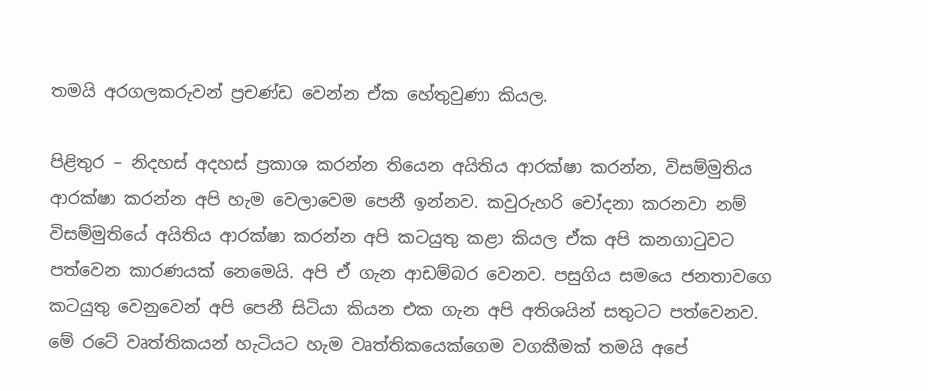තමයි අරගලකරුවන් ප්‍රචණ්ඩ වෙන්න ඒක හේතුවුණා කියල.

පිළිතුර – නිදහස් අදහස් ප්‍රකාශ කරන්න තියෙන අයිතිය ආරක්ෂා කරන්න, විසම්මුතිය ආරක්ෂා කරන්න අපි හැම වෙලාවෙම පෙනී ඉන්නව. කවුරුහරි චෝදනා කරනවා නම් විසම්මුතියේ අයිතිය ආරක්ෂා කරන්න අපි කටයුතු කළා කියල ඒක අපි කනගාටුවට පත්වෙන කාරණයක් නෙමෙයි. අපි ඒ ගැන ආඩම්බර වෙනව. පසුගිය සමයෙ ජනතාවගෙ කටයුතු වෙනුවෙන් අපි පෙනී සිටියා කියන එක ගැන අපි අතිශයින් සතුටට පත්වෙනව. මේ රටේ වෘත්තිකයන් හැටියට හැම වෘත්තිකයෙක්ගෙම වගකීමක් තමයි අපේ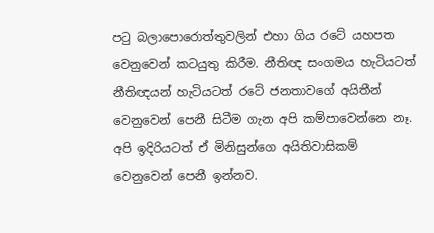පටු බලාපොරොත්තුවලින් එහා ගිය රටේ යහපත වෙනුවෙන් කටයුතු කිරීම. නීතිඥ සංගමය හැටියටත් නීතිඥයන් හැටියටත් රටේ ජනතාවගේ අයිතීන් වෙනුවෙන් පෙනී සිටීම ගැන අපි කම්පාවෙන්නෙ නෑ. අපි ඉදිරියටත් ඒ මිනිසුන්ගෙ අයිතිවාසිකම් වෙනුවෙන් පෙනී ඉන්නව.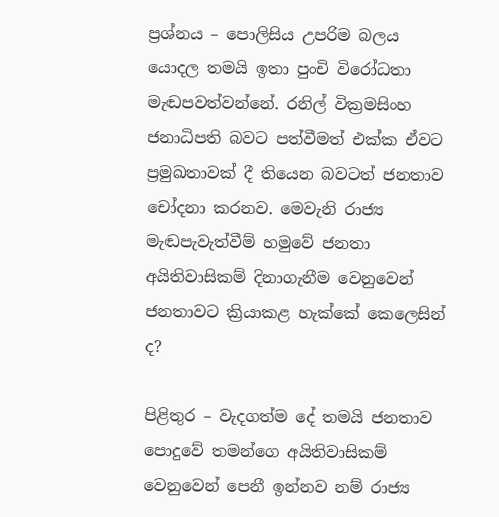ප්‍රශ්නය – පොලිසිය උපරිම බලය යොදල තමයි ඉතා පුංචි විරෝධතා මැඬපවත්වන්නේ. රනිල් වික්‍රමසිංහ ජනාධිපති බවට පත්වීමත් එක්ක ඒවට ප්‍රමුඛතාවක් දී තියෙන බවටත් ජනතාව චෝදනා කරනව. මෙවැනි රාජ්‍ය මැඬපැවැත්වීම් හමුවේ ජනතා අයිතිවාසිකම් දිනාගැනීම වෙනුවෙන් ජනතාවට ක්‍රියාකළ හැක්කේ කෙලෙසින් ද?

පිළිතුර – වැදගත්ම දේ තමයි ජනතාව පොදුවේ තමන්ගෙ අයිතිවාසිකම් වෙනුවෙන් පෙනී ඉන්නව නම් රාජ්‍ය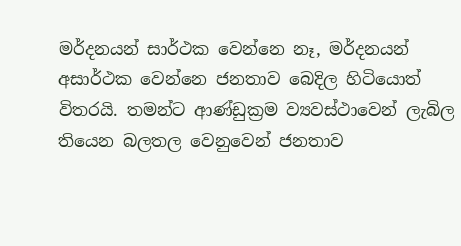මර්දනයන් සාර්ථක වෙන්නෙ නෑ, මර්දනයන් අසාර්ථක වෙන්නෙ ජනතාව බෙදිල හිටියොත් විතරයි. තමන්ට ආණ්ඩුක්‍රම ව්‍යවස්ථාවෙන් ලැබිල තියෙන බලතල වෙනුවෙන් ජනතාව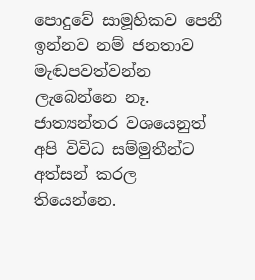පොදුවේ සාමූහිකව පෙනී ඉන්නව නම් ජනතාව මැඬපවත්වන්න ලැබෙන්නෙ නෑ. ජාත්‍යන්තර වශයෙනුත් අපි විවිධ සම්මුතීන්ට අත්සන් කරල තියෙන්නෙ.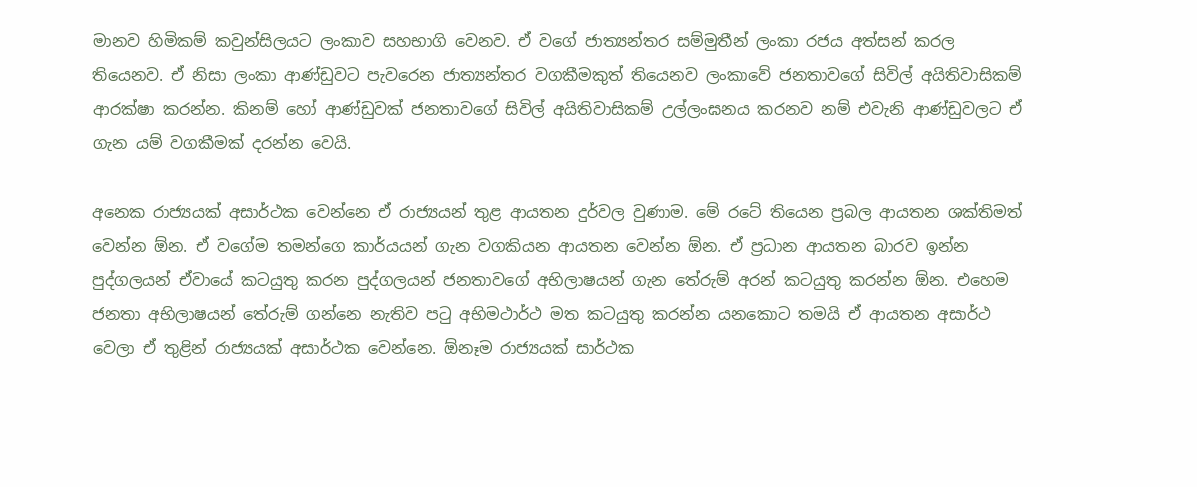මානව හිමිකම් කවුන්සිලයට ලංකාව සහභාගි වෙනව. ඒ වගේ ජාත්‍යන්තර සම්මුතීන් ලංකා රජය අත්සන් කරල තියෙනව. ඒ නිසා ලංකා ආණ්ඩුවට පැවරෙන ජාත්‍යන්තර වගකීමකුත් තියෙනව ලංකාවේ ජනතාවගේ සිවිල් අයිතිවාසිකම් ආරක්ෂා කරන්න. කිනම් හෝ ආණ්ඩුවක් ජනතාවගේ සිවිල් අයිතිවාසිකම් උල්ලංඝනය කරනව නම් එවැනි ආණ්ඩුවලට ඒ ගැන යම් වගකීමක් දරන්න වෙයි.

අනෙක රාජ්‍යයක් අසාර්ථක වෙන්නෙ ඒ රාජ්‍යයන් තුළ ආයතන දුර්වල වුණාම. මේ රටේ තියෙන ප්‍රබල ආයතන ශක්තිමත් වෙන්න ඕන. ඒ වගේම තමන්ගෙ කාර්යයන් ගැන වගකියන ආයතන වෙන්න ඕන. ඒ ප්‍රධාන ආයතන බාරව ඉන්න පුද්ගලයන් ඒවායේ කටයුතු කරන පුද්ගලයන් ජනතාවගේ අභිලාෂයන් ගැන තේරුම් අරන් කටයුතු කරන්න ඕන. එහෙම ජනතා අභිලාෂයන් තේරුම් ගන්නෙ නැතිව පටු අභිමථාර්ථ මත කටයුතු කරන්න යනකොට තමයි ඒ ආයතන අසාර්ථ වෙලා ඒ තුළින් රාජ්‍යයක් අසාර්ථක වෙන්නෙ. ඕනෑම රාජ්‍යයක් සාර්ථක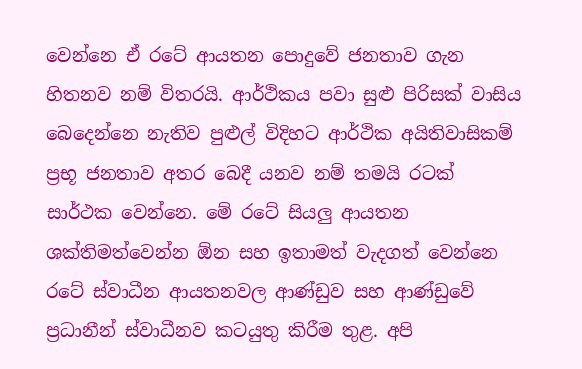වෙන්නෙ ඒ රටේ ආයතන පොදුවේ ජනතාව ගැන හිතනව නම් විතරයි. ආර්ථිකය පවා සුළු පිරිසක් වාසිය බෙදෙන්නෙ නැතිව පුළුල් විදිහට ආර්ථික අයිතිවාසිකම් ප්‍රභූ ජනතාව අතර බෙදී යනව නම් තමයි රටක් සාර්ථක වෙන්නෙ. මේ රටේ සියලු ආයතන ශක්තිමත්වෙන්න ඕන සහ ඉතාමත් වැදගත් වෙන්නෙ රටේ ස්වාධීන ආයතනවල ආණ්ඩුව සහ ආණ්ඩුවේ ප්‍රධානීන් ස්වාධීනව කටයුතු කිරීම තුළ. අපි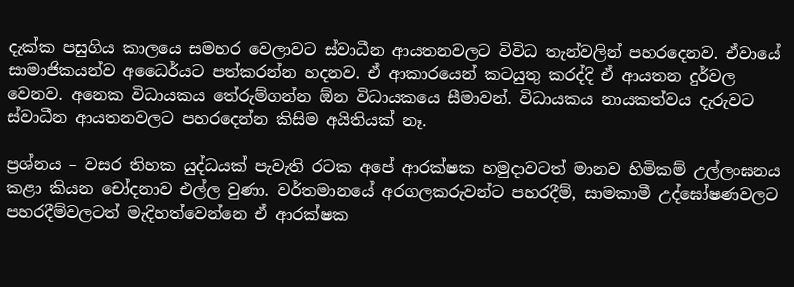දැක්ක පසුගිය කාලයෙ සමහර වෙලාවට ස්වාධීන ආයතනවලට විවිධ තැන්වලින් පහරදෙනව. ඒවායේ සාමාජිකයන්ව අධෛර්යට පත්කරන්න හදනව. ඒ ආකාරයෙන් කටයුතු කරද්දි ඒ ආයතන දුර්වල වෙනව. අනෙක විධායකය තේරුම්ගන්න ඕන විධායකයෙ සීමාවන්. විධායකය නායකත්වය දැරුවට ස්වාධීන ආයතනවලට පහරදෙන්න කිසිම අයිතියක් නෑ.

ප්‍රශ්නය – වසර තිහක යුද්ධයක් පැවැති රටක අපේ ආරක්ෂක හමුදාවටත් මානව හිමිකම් උල්ලංඝනය කළා කියන චෝදනාව එල්ල වුණා. වර්තමානයේ අරගලකරුවන්ට පහරදීම්, සාමකාමී උද්ඝෝෂණවලට පහරදීම්වලටත් මැදිහත්වෙන්නෙ ඒ ආරක්ෂක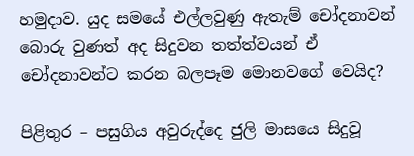හමුදාව. යුද සමයේ එල්ලවුණු ඇතැම් චෝදනාවන් බොරු වුණත් අද සිදුවන තත්ත්වයන් ඒ චෝදනාවන්ට කරන බලපෑම මොනවගේ වෙයිද?

පිළිතුර – පසුගිය අවුරුද්දෙ ජුලි මාසයෙ සිදුවූ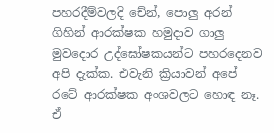පහරදීම්වලදි චේන්, පොලු අරන් ගිහින් ආරක්ෂක හමුදාව ගාලු මුවදොර උද්ඝෝෂකයන්ට පහරදෙනව අපි දැක්ක. එවැනි ක්‍රියාවන් අපේ රටේ ආරක්ෂක අංශවලට හොඳ නෑ. ඒ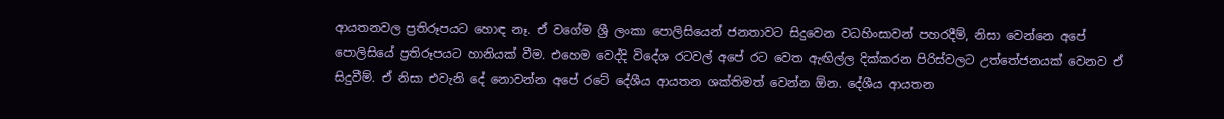ආයතනවල ප්‍රතිරූපයට හොඳ නෑ. ඒ වගේම ශ්‍රී ලංකා පොලිසියෙන් ජනතාවට සිදුවෙන වධහිංසාවන් පහරදීම්, නිසා වෙන්නෙ අපේ පොලිසියේ ප්‍රතිරූපයට හානියක් වීම. එහෙම වෙද්දි විදේශ රටවල් අපේ රට වෙත ඇඟිල්ල දික්කරන පිරිස්වලට උත්තේජනයක් වෙනව ඒ සිදුවීම්. ඒ නිසා එවැනි දේ නොවන්න අපේ රටේ දේශීය ආයතන ශක්තිමත් වෙන්න ඕන. දේශීය ආයතන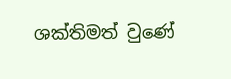ශක්තිමත් වුණේ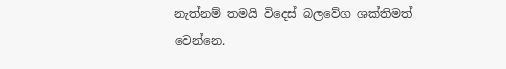නැත්නම් තමයි විදෙස් බලවේග ශක්තිමත් වෙන්නෙ.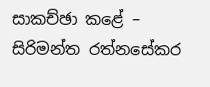සාකච්ඡා කළේ –
සිරිමන්ත රත්නසේකර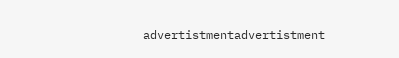advertistmentadvertistment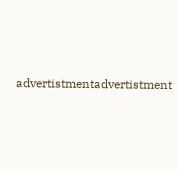advertistmentadvertistment